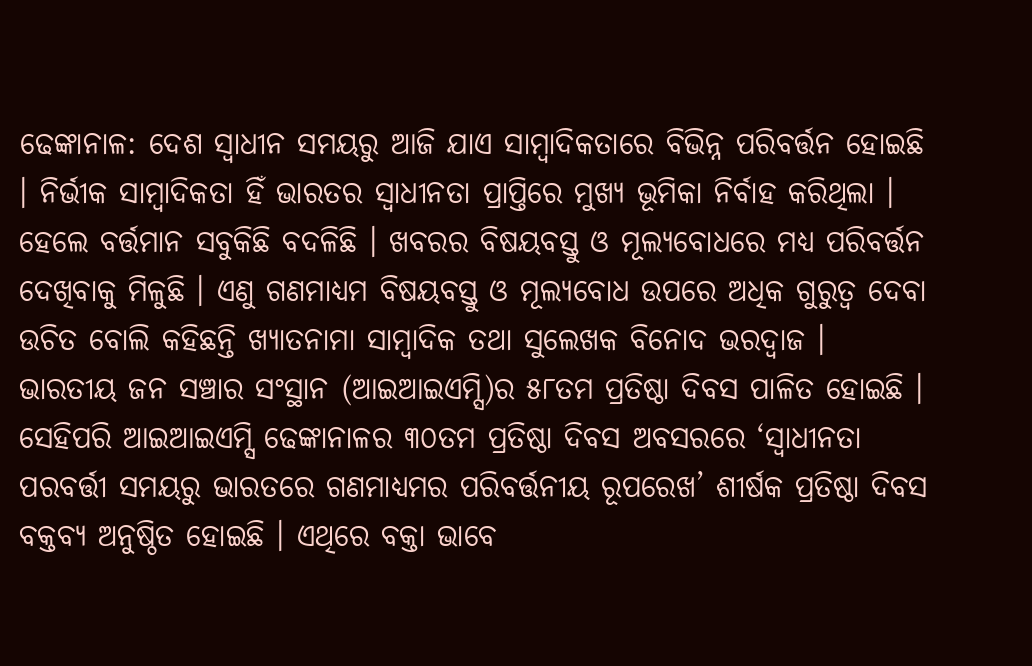ଢେଙ୍କାନାଳ: ଦେଶ ସ୍ୱାଧୀନ ସମୟରୁ ଆଜି ଯାଏ ସାମ୍ବାଦିକତାରେ ବିଭିନ୍ନ ପରିବର୍ତ୍ତନ ହୋଇଛି । ନିର୍ଭୀକ ସାମ୍ବାଦିକତା ହିଁ ଭାରତର ସ୍ୱାଧୀନତା ପ୍ରାପ୍ତିରେ ମୁଖ୍ୟ ଭୂମିକା ନିର୍ବାହ କରିଥିଲା । ହେଲେ ବର୍ତ୍ତମାନ ସବୁକିଛି ବଦଳିଛି । ଖବରର ବିଷୟବସ୍ତୁ ଓ ମୂଲ୍ୟବୋଧରେ ମଧ୍ୟ ପରିବର୍ତ୍ତନ ଦେଖିବାକୁ ମିଳୁଛି । ଏଣୁ ଗଣମାଧ୍ୟମ ବିଷୟବସ୍ତୁ ଓ ମୂଲ୍ୟବୋଧ ଉପରେ ଅଧିକ ଗୁରୁତ୍ୱ ଦେବା ଉଚିତ ବୋଲି କହିଛନ୍ତି ଖ୍ୟାତନାମା ସାମ୍ବାଦିକ ତଥା ସୁଲେଖକ ବିନୋଦ ଭରଦ୍ୱାଜ ।
ଭାରତୀୟ ଜନ ସଞ୍ଚାର ସଂସ୍ଥାନ (ଆଇଆଇଏମ୍ସି)ର ୫୮ତମ ପ୍ରତିଷ୍ଠା ଦିବସ ପାଳିତ ହୋଇଛି । ସେହିପରି ଆଇଆଇଏମ୍ସି ଢେଙ୍କାନାଳର ୩୦ତମ ପ୍ରତିଷ୍ଠା ଦିବସ ଅବସରରେ ‘ସ୍ୱାଧୀନତା ପରବର୍ତ୍ତୀ ସମୟରୁ ଭାରତରେ ଗଣମାଧ୍ୟମର ପରିବର୍ତ୍ତନୀୟ ରୂପରେଖ’ ଶୀର୍ଷକ ପ୍ରତିଷ୍ଠା ଦିବସ ବକ୍ତବ୍ୟ ଅନୁଷ୍ଠିତ ହୋଇଛି । ଏଥିରେ ବକ୍ତା ଭାବେ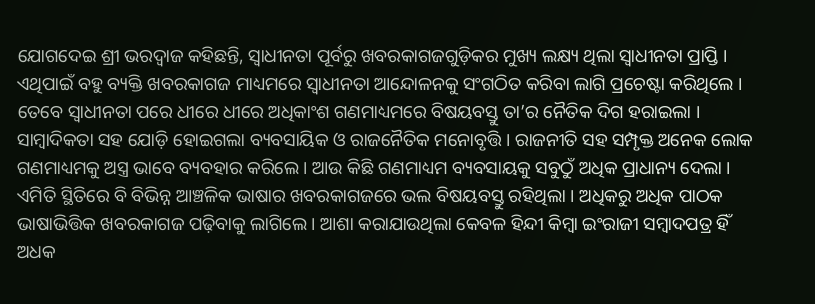ଯୋଗଦେଇ ଶ୍ରୀ ଭରଦ୍ୱାଜ କହିଛନ୍ତି, ସ୍ୱାଧୀନତା ପୂର୍ବରୁ ଖବରକାଗଜଗୁଡ଼ିକର ମୁଖ୍ୟ ଲକ୍ଷ୍ୟ ଥିଲା ସ୍ୱାଧୀନତା ପ୍ରାପ୍ତି । ଏଥିପାଇଁ ବହୁ ବ୍ୟକ୍ତି ଖବରକାଗଜ ମାଧ୍ୟମରେ ସ୍ୱାଧୀନତା ଆନ୍ଦୋଳନକୁ ସଂଗଠିତ କରିବା ଲାଗି ପ୍ରଚେଷ୍ଟା କରିଥିଲେ । ତେବେ ସ୍ୱାଧୀନତା ପରେ ଧୀରେ ଧୀରେ ଅଧିକାଂଶ ଗଣମାଧ୍ୟମରେ ବିଷୟବସ୍ତୁ ତା’ର ନୈତିକ ଦିଗ ହରାଇଲା । ସାମ୍ବାଦିକତା ସହ ଯୋଡ଼ି ହୋଇଗଲା ବ୍ୟବସାୟିକ ଓ ରାଜନୈତିକ ମନୋବୃତ୍ତି । ରାଜନୀତି ସହ ସମ୍ପୃକ୍ତ ଅନେକ ଲୋକ ଗଣମାଧ୍ୟମକୁ ଅସ୍ତ୍ର ଭାବେ ବ୍ୟବହାର କରିଲେ । ଆଉ କିଛି ଗଣମାଧ୍ୟମ ବ୍ୟବସାୟକୁ ସବୁଠୁଁ ଅଧିକ ପ୍ରାଧାନ୍ୟ ଦେଲା । ଏମିତି ସ୍ଥିତିରେ ବି ବିଭିନ୍ନ ଆଞ୍ଚଳିକ ଭାଷାର ଖବରକାଗଜରେ ଭଲ ବିଷୟବସ୍ତୁ ରହିଥିଲା । ଅଧିକରୁ ଅଧିକ ପାଠକ ଭାଷାଭିତ୍ତିକ ଖବରକାଗଜ ପଢ଼ିବାକୁ ଲାଗିଲେ । ଆଶା କରାଯାଉଥିଲା କେବଳ ହିନ୍ଦୀ କିମ୍ବା ଇଂରାଜୀ ସମ୍ବାଦପତ୍ର ହିଁ ଅଧକ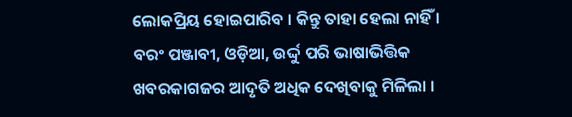ଲୋକପ୍ରିୟ ହୋଇପାରିବ । କିନ୍ତୁ ତାହା ହେଲା ନାହିଁ । ବରଂ ପଞ୍ଜାବୀ, ଓଡ଼ିଆ, ଉର୍ଦ୍ଦୁ ପରି ଭାଷାଭିତ୍ତିକ ଖବରକାଗଜର ଆଦୃତି ଅଧିକ ଦେଖିବାକୁ ମିଳିଲା ।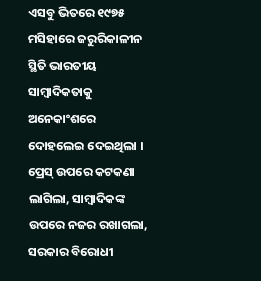ଏସବୁ ଭିତରେ ୧୯୭୫ ମସିହାରେ ଜରୁରିକାଳୀନ ସ୍ଥିତି ଭାରତୀୟ ସାମ୍ବାଦିକତାକୁ ଅନେକାଂଶରେ ଦୋହଲେଇ ଦେଇଥିଲା । ପ୍ରେସ୍ ଉପରେ କଟକଣା ଲାଗିଲା, ସାମ୍ବାଦିକଙ୍କ ଉପରେ ନଜର ରଖାଗଲା, ସରକାର ବିରୋଧୀ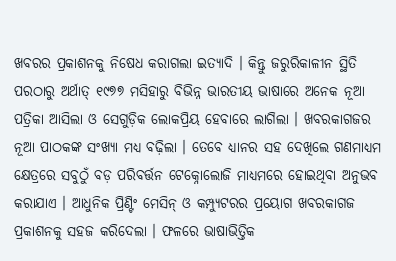ଖବରର ପ୍ରକାଶନକୁ ନିଷେଧ କରାଗଲା ଇତ୍ୟାଦି । କିନ୍ତୁ ଜରୁରିକାଳୀନ ସ୍ଥିତି ପରଠାରୁ ଅର୍ଥାତ୍ ୧୯୭୭ ମସିହାରୁ ବିଭିନ୍ନ ଭାରତୀୟ ଭାଷାରେ ଅନେକ ନୂଆ ପତ୍ରିକା ଆସିଲା ଓ ସେଗୁଡ଼ିକ ଲୋକପ୍ରିୟ ହେବାରେ ଲାଗିଲା । ଖବରକାଗଜର ନୂଆ ପାଠକଙ୍କ ସଂଖ୍ୟା ମଧ୍ୟ ବଢ଼ିଲା । ତେବେ ଧ୍ୟାନର ସହ ଦେଖିଲେ ଗଣମାଧ୍ୟମ କ୍ଷେତ୍ରରେ ସବୁଠୁଁ ବଡ଼ ପରିବର୍ତ୍ତନ ଟେକ୍ନୋଲୋଜି ମାଧ୍ୟମରେ ହୋଇଥିବା ଅନୁଭବ କରାଯାଏ । ଆଧୁନିକ ପ୍ରିଣ୍ଟିଂ ମେସିନ୍ ଓ କମ୍ପ୍ୟୁଟରର ପ୍ରୟୋଗ ଖବରକାଗଜ ପ୍ରକାଶନକୁ ସହଜ କରିଦେଲା । ଫଳରେ ଭାଷାଭିତ୍ତିକ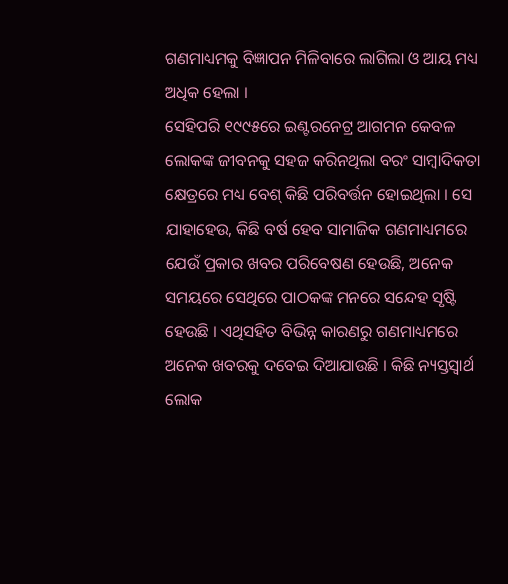ଗଣମାଧ୍ୟମକୁ ବିଜ୍ଞାପନ ମିଳିବାରେ ଲାଗିଲା ଓ ଆୟ ମଧ୍ୟ ଅଧିକ ହେଲା ।
ସେହିପରି ୧୯୯୫ରେ ଇଣ୍ଟରନେଟ୍ର ଆଗମନ କେବଳ ଲୋକଙ୍କ ଜୀବନକୁ ସହଜ କରିନଥିଲା ବରଂ ସାମ୍ବାଦିକତା କ୍ଷେତ୍ରରେ ମଧ୍ୟ ବେଶ୍ କିଛି ପରିବର୍ତ୍ତନ ହୋଇଥିଲା । ସେ ଯାହାହେଉ, କିଛି ବର୍ଷ ହେବ ସାମାଜିକ ଗଣମାଧ୍ୟମରେ ଯେଉଁ ପ୍ରକାର ଖବର ପରିବେଷଣ ହେଉଛି, ଅନେକ ସମୟରେ ସେଥିରେ ପାଠକଙ୍କ ମନରେ ସନ୍ଦେହ ସୃଷ୍ଟି ହେଉଛି । ଏଥିସହିତ ବିଭିନ୍ନ କାରଣରୁ ଗଣମାଧ୍ୟମରେ ଅନେକ ଖବରକୁ ଦବେଇ ଦିଆଯାଉଛି । କିଛି ନ୍ୟସ୍ତସ୍ୱାର୍ଥ ଲୋକ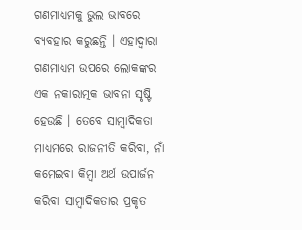ଗଣମାଧ୍ୟମକୁ ଭୁଲ ଭାବରେ ବ୍ୟବହାର କରୁଛନ୍ତି । ଏହାଦ୍ୱାରା ଗଣମାଧ୍ୟମ ଉପରେ ଲୋକଙ୍କର ଏକ ନକାରାତ୍ମକ ଭାବନା ସୃଷ୍ଟି ହେଉଛି । ତେବେ ସାମ୍ବାଦିକତା ମାଧ୍ୟମରେ ରାଜନୀତି କରିବା, ନାଁ କମେଇବା କିମ୍ବା ଅର୍ଥ ଉପାର୍ଜନ କରିବା ସାମ୍ବାଦିକତାର ପ୍ରକୃତ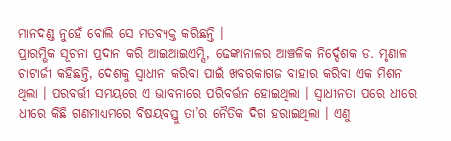ମାନଦଣ୍ଡ ନୁହେଁ ବୋଲି ସେ ମତବ୍ୟକ୍ତ କରିଛନ୍ତି ।
ପ୍ରାରମ୍ଭିକ ସୂଚନା ପ୍ରଦାନ କରି ଆଇଆଇଏମ୍ସି, ଢେଙ୍କାନାଳର ଆଞ୍ଚଳିକ ନିର୍ଦ୍ଦେଶକ ଡ. ମୃଣାଳ ଚାଟାର୍ଜୀ କହିଛନ୍ତି, ଦେଶକୁ ସ୍ୱାଧୀନ କରିବା ପାଇଁ ଖବରକାଗଜ ବାହାର କରିବା ଏକ ମିଶନ ଥିଲା । ପରବର୍ତ୍ତୀ ସମୟରେ ଏ ଭାବନାରେ ପରିବର୍ତ୍ତନ ହୋଇଥିଲା । ସ୍ୱାଧୀନତା ପରେ ଧୀରେ ଧୀରେ କିଛି ଗଣମାଧ୍ୟମରେ ବିଷୟବସ୍ତୁ ତା’ର ନୈତିକ ଦିଗ ହରାଇଥିଲା । ଏଣୁ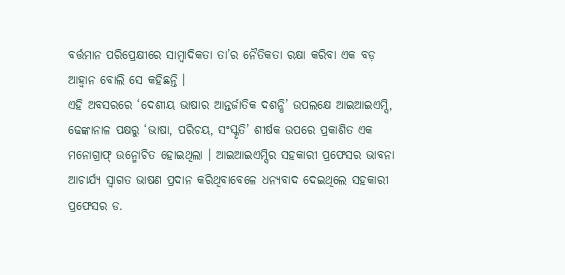ବର୍ତ୍ତମାନ ପରିପ୍ରେକ୍ଷୀରେ ସାମ୍ବାଦିକତା ତା’ର ନୈତିକତା ରକ୍ଷା କରିବା ଏକ ବଡ଼ ଆହ୍ୱାନ ବୋଲି ସେ କହିଛନ୍ତି ।
ଏହି ଅବସରରେ ‘ଦେଶୀୟ ଭାଷାର ଆନ୍ତର୍ଜାତିକ ଦଶନ୍ଧି’ ଉପଲକ୍ଷେ ଆଇଆଇଏମ୍ସି, ଢେଙ୍କାନାଳ ପକ୍ଷରୁ ‘ଭାଷା, ପରିଚୟ, ସଂସ୍କୃତି’ ଶୀର୍ଷକ ଉପରେ ପ୍ରକାଶିତ ଏକ ମନୋଗ୍ରାଫ୍ ଉନ୍ମୋଚିତ ହୋଇଥିଲା । ଆଇଆଇଏମ୍ସିର ସହକାରୀ ପ୍ରଫେସର ଭାବନା ଆଚାର୍ଯ୍ୟ ସ୍ୱାଗତ ଭାଷଣ ପ୍ରଦାନ କରିଥିବାବେଳେ ଧନ୍ୟବାଦ ଦେଇଥିଲେ ସହକାରୀ ପ୍ରଫେସର ଡ.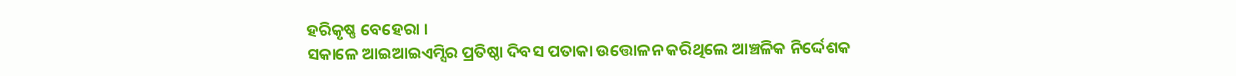ହରିକୃଷ୍ଣ ବେହେରା ।
ସକାଳେ ଆଇଆଇଏମ୍ସିର ପ୍ରତିଷ୍ଠା ଦିବସ ପତାକା ଉତ୍ତୋଳନ କରିଥିଲେ ଆଞ୍ଚଳିକ ନିର୍ଦ୍ଦେଶକ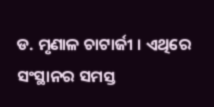ଡ. ମୃଣାଳ ଚାଟାର୍ଜୀ । ଏଥିରେ ସଂସ୍ଥାନର ସମସ୍ତ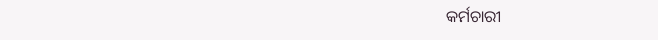କର୍ମଚାରୀ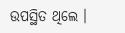ଉପସ୍ଥିତ ଥିଲେ ।